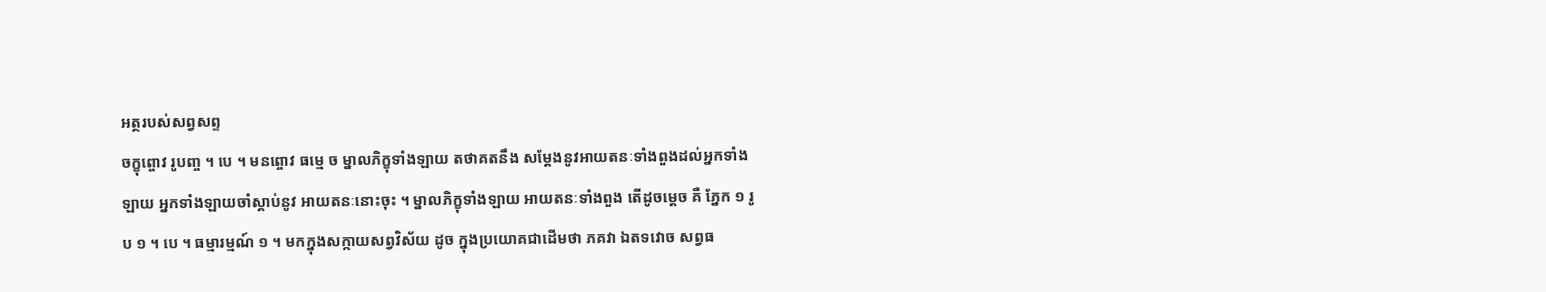អត្ថរបស់សព្វសព្ទ
ចក្ខុព្ចោវ រូបញ្ច ។ បេ ។ មនព្ចោវ ធម្មេ ច ម្នាលភិក្ខុទាំងឡាយ តថាគតនឹង សម្តែងនូវអាយតនៈទាំងពួងដល់អ្នកទាំងឡាយ អ្នកទាំងឡាយចាំស្តាប់នូវ អាយតនៈនោះចុះ ។ ម្នាលភិក្ខុទាំងឡាយ អាយតនៈទាំងពួង តើដូចម្តេច គឺ ភ្នែក ១ រូប ១ ។ បេ ។ ធម្មារម្មណ៍ ១ ។ មកក្នុងសក្កាយសព្វវិស័យ ដូច ក្នុងប្រយោគជាដើមថា ភគវា ឯតទវោច សព្វធ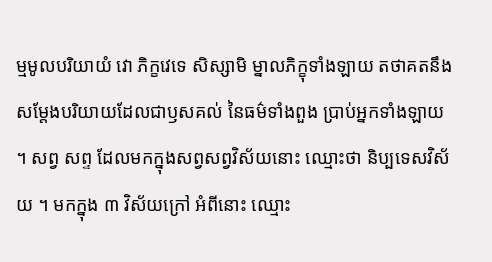ម្មមូលបរិយាយំ វោ ភិក្ខវេទេ សិស្សាមិ ម្នាលភិក្ខុទាំងឡាយ តថាគតនឹងសម្តែងបរិយាយដែលជាឫសគល់ នៃធម៌ទាំងពួង ប្រាប់អ្នកទាំងឡាយ ។ សព្វ សព្ទ ដែលមកក្នុងសព្វសព្វវិស័យនោះ ឈ្មោះថា និប្បទេសវិស័យ ។ មកក្នុង ៣ វិស័យក្រៅ អំពីនោះ ឈ្មោះ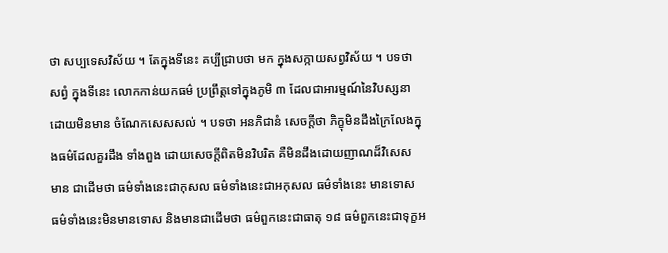ថា សប្បទេសវិស័យ ។ តែក្នុងទីនេះ គប្បីជ្រាបថា មក ក្នុងសក្កាយសព្វវិស័យ ។ បទថា សព្វំ ក្នុងទីនេះ លោកកាន់យកធម៌ ប្រព្រឹត្តទៅក្នុងភូមិ ៣ ដែលជាអារម្មណ៍នៃវិបស្សនា ដោយមិនមាន ចំណែកសេសសល់ ។ បទថា អនភិជានំ សេចក្តីថា ភិក្ខុមិនដឹងក្រៃលែងក្នុងធម៌ដែលគួរដឹង ទាំងពួង ដោយសេចក្តីពិតមិនវិបរិត គឺមិនដឹងដោយញាណដ៏វិសេស មាន ជាដើមថា ធម៌ទាំងនេះជាកុសល ធម៌ទាំងនេះជាអកុសល ធម៌ទាំងនេះ មានទោស ធម៌ទាំងនេះមិនមានទោស និងមានជាដើមថា ធម៌ពួកនេះជាធាតុ ១៨ ធម៌ពួកនេះជាទុក្ខអ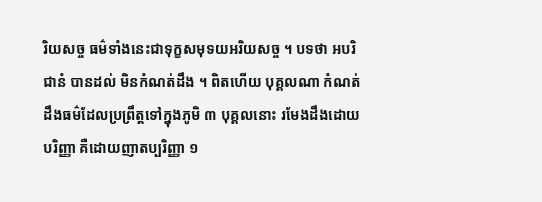រិយសច្ច ធម៌ទាំងនេះជាទុក្ខសមុទយអរិយសច្ច ។ បទថា អបរិជានំ បានដល់ មិនកំណត់ដឹង ។ ពិតហើយ បុគ្គលណា កំណត់ដឹងធម៌ដែលប្រព្រឹត្តទៅក្នុងភូមិ ៣ បុគ្គលនោះ រមែងដឹងដោយបរិញ្ញា គឺដោយញាតប្បរិញ្ញា ១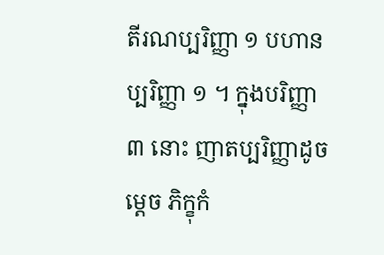តីរណប្បរិញ្ញា ១ បហានប្បរិញ្ញា ១ ។ ក្នុងបរិញ្ញា ៣ នោះ ញាតប្បរិញ្ញាដូចម្តេច ភិក្ខុកំ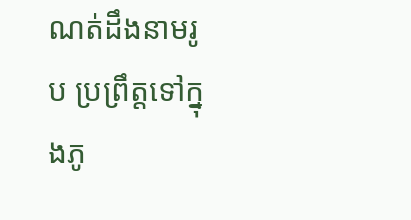ណត់ដឹងនាមរូប ប្រព្រឹត្តទៅក្នុងភូ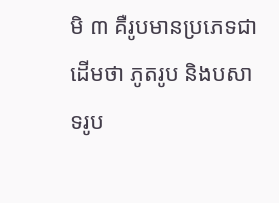មិ ៣ គឺរូបមានប្រភេទជាដើមថា ភូតរូប និងបសាទរូប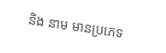និង នាម មានប្រភេទ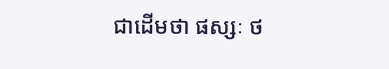ជាដើមថា ផស្សៈ ថ